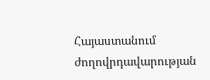Հայաստանում ժողովրդավարության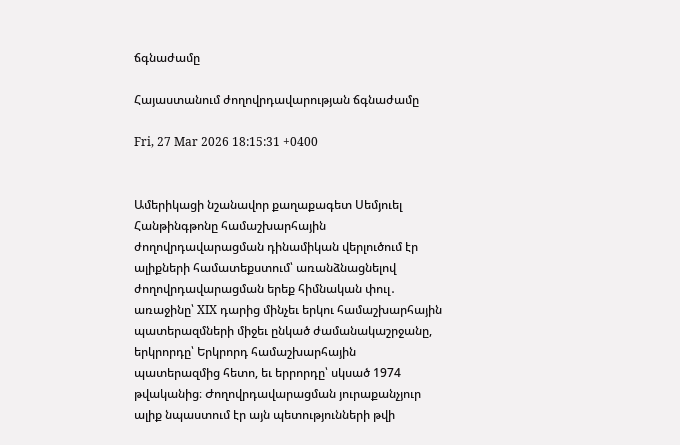ճգնաժամը

Հայաստանում ժողովրդավարության ճգնաժամը

Fri, 27 Mar 2026 18:15:31 +0400


Ամերիկացի նշանավոր քաղաքագետ Սեմյուել Հանթինգթոնը համաշխարհային ժողովրդավարացման դինամիկան վերլուծում էր ալիքների համատեքստում՝ առանձնացնելով ժողովրդավարացման երեք հիմնական փուլ․ առաջինը՝ XIX դարից մինչեւ երկու համաշխարհային պատերազմների միջեւ ընկած ժամանակաշրջանը, երկրորդը՝ Երկրորդ համաշխարհային պատերազմից հետո, եւ երրորդը՝ սկսած 1974 թվականից։ Ժողովրդավարացման յուրաքանչյուր ալիք նպաստում էր այն պետությունների թվի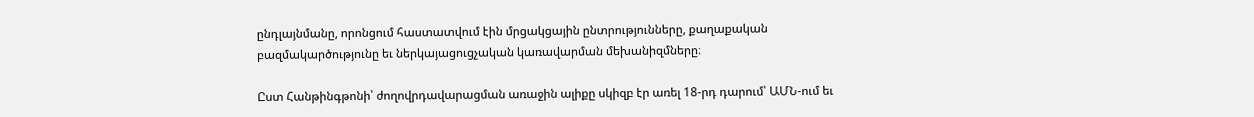ընդլայնմանը, որոնցում հաստատվում էին մրցակցային ընտրությունները, քաղաքական բազմակարծությունը եւ ներկայացուցչական կառավարման մեխանիզմները։

Ըստ Հանթինգթոնի՝ ժողովրդավարացման առաջին ալիքը սկիզբ էր առել 18-րդ դարում՝ ԱՄՆ-ում եւ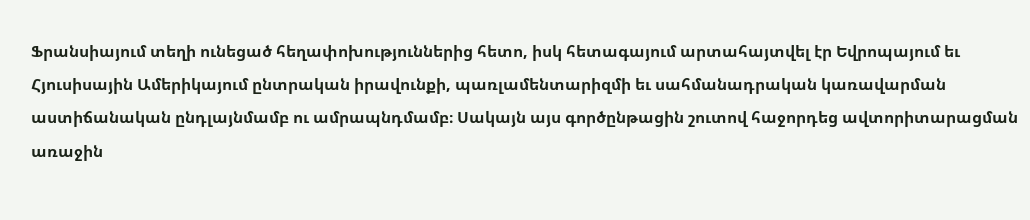Ֆրանսիայում տեղի ունեցած հեղափոխություններից հետո, իսկ հետագայում արտահայտվել էր Եվրոպայում եւ Հյուսիսային Ամերիկայում ընտրական իրավունքի, պառլամենտարիզմի եւ սահմանադրական կառավարման աստիճանական ընդլայնմամբ ու ամրապնդմամբ։ Սակայն այս գործընթացին շուտով հաջորդեց ավտորիտարացման առաջին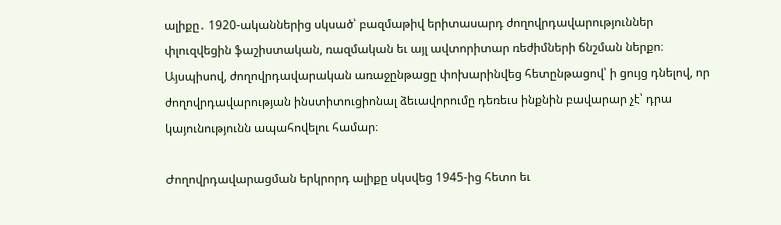ալիքը․ 1920-ականներից սկսած՝ բազմաթիվ երիտասարդ ժողովրդավարություններ փլուզվեցին ֆաշիստական, ռազմական եւ այլ ավտորիտար ռեժիմների ճնշման ներքո։ Այսպիսով, ժողովրդավարական առաջընթացը փոխարինվեց հետընթացով՝ ի ցույց դնելով, որ ժողովրդավարության ինստիտուցիոնալ ձեւավորումը դեռեւս ինքնին բավարար չէ՝ դրա կայունությունն ապահովելու համար։

Ժողովրդավարացման երկրորդ ալիքը սկսվեց 1945-ից հետո եւ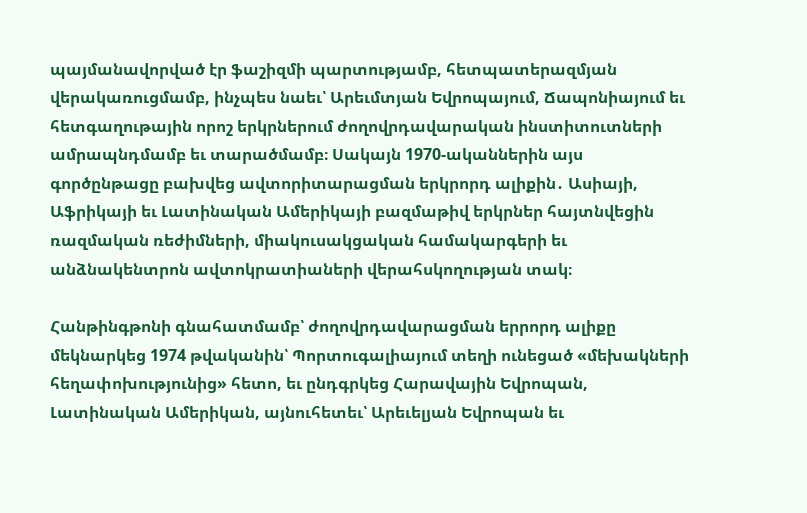պայմանավորված էր ֆաշիզմի պարտությամբ, հետպատերազմյան վերակառուցմամբ, ինչպես նաեւ՝ Արեւմտյան Եվրոպայում, Ճապոնիայում եւ հետգաղութային որոշ երկրներում ժողովրդավարական ինստիտուտների ամրապնդմամբ եւ տարածմամբ։ Սակայն 1970-ականներին այս գործընթացը բախվեց ավտորիտարացման երկրորդ ալիքին․ Ասիայի, Աֆրիկայի եւ Լատինական Ամերիկայի բազմաթիվ երկրներ հայտնվեցին ռազմական ռեժիմների, միակուսակցական համակարգերի եւ անձնակենտրոն ավտոկրատիաների վերահսկողության տակ։

Հանթինգթոնի գնահատմամբ՝ ժողովրդավարացման երրորդ ալիքը մեկնարկեց 1974 թվականին՝ Պորտուգալիայում տեղի ունեցած «մեխակների հեղափոխությունից» հետո, եւ ընդգրկեց Հարավային Եվրոպան, Լատինական Ամերիկան, այնուհետեւ՝ Արեւելյան Եվրոպան եւ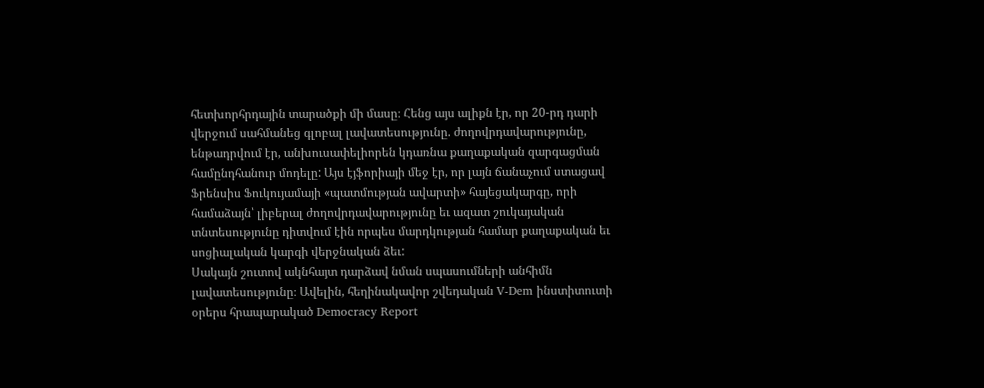հետխորհրդային տարածքի մի մասը։ Հենց այս ալիքն էր, որ 20-րդ դարի վերջում սահմանեց գլոբալ լավատեսությունը. ժողովրդավարությունը, ենթադրվում էր, անխուսափելիորեն կդառնա քաղաքական զարգացման համընդհանուր մոդելը: Այս էյֆորիայի մեջ էր, որ լայն ճանաչում ստացավ Ֆրենսիս Ֆուկույամայի «պատմության ավարտի» հայեցակարգը, որի համաձայն՝ լիբերալ ժողովրդավարությունը եւ ազատ շուկայական տնտեսությունը դիտվում էին որպես մարդկության համար քաղաքական եւ սոցիալական կարգի վերջնական ձեւ:
Սակայն շուտով ակնհայտ դարձավ նման սպասումների անհիմն լավատեսությունը։ Ավելին, հեղինակավոր շվեդական V-Dem ինստիտուտի օրերս հրապարակած Democracy Report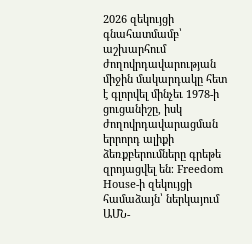2026 զեկույցի գնահատմամբ՝ աշխարհում ժողովրդավարության միջին մակարդակը հետ է գլորվել մինչեւ 1978-ի ցուցանիշը, իսկ ժողովրդավարացման երրորդ ալիքի ձեռքբերումները գրեթե զրոյացվել են։ Freedom House-ի զեկույցի համաձայն՝ ներկայում ԱՄՆ-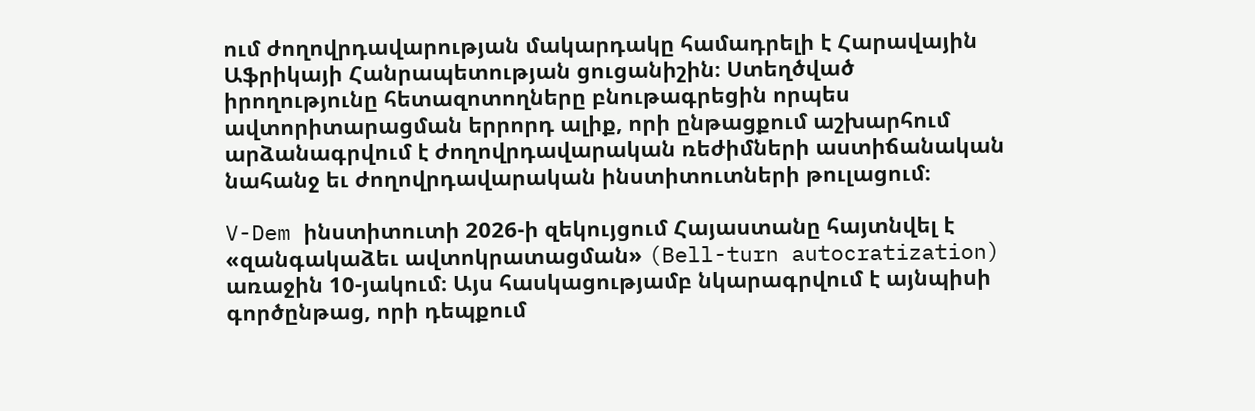ում ժողովրդավարության մակարդակը համադրելի է Հարավային Աֆրիկայի Հանրապետության ցուցանիշին։ Ստեղծված իրողությունը հետազոտողները բնութագրեցին որպես ավտորիտարացման երրորդ ալիք, որի ընթացքում աշխարհում արձանագրվում է ժողովրդավարական ռեժիմների աստիճանական նահանջ եւ ժողովրդավարական ինստիտուտների թուլացում։

V-Dem ինստիտուտի 2026-ի զեկույցում Հայաստանը հայտնվել է «զանգակաձեւ ավտոկրատացման» (Bell-turn autocratization) առաջին 10-յակում։ Այս հասկացությամբ նկարագրվում է այնպիսի գործընթաց, որի դեպքում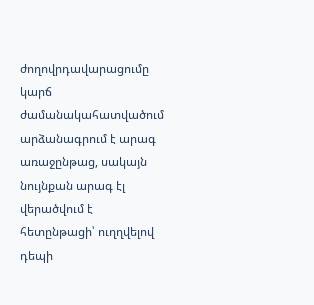ժողովրդավարացումը կարճ ժամանակահատվածում արձանագրում է արագ առաջընթաց, սակայն նույնքան արագ էլ վերածվում է հետընթացի՝ ուղղվելով դեպի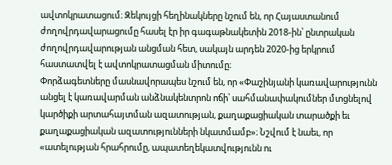ավտոկրատացում։ Զեկույցի հեղինակները նշում են, որ Հայաստանում ժողովրդավարացումը հասել էր իր գագաթնակետին 2018-ին՝ ընտրական ժողովրդավարության անցման հետ, սակայն արդեն 2020-ից երկրում հաստատվել է ավտոկրատացման միտումը։
Փորձագետները մասնավորապես նշում են, որ «Փաշինյանի կառավարությունն անցել է կառավարման անձնակենտրոն ոճի՝ սահմանափակումներ մտցնելով կարծիքի արտահայտման ազատության, քաղաքացիական տարածքի եւ քաղաքացիական ազատությունների նկատմամբ»։ Նշվում է նաեւ, որ «ատելության հրահրումը, ապատեղեկատվությունն ու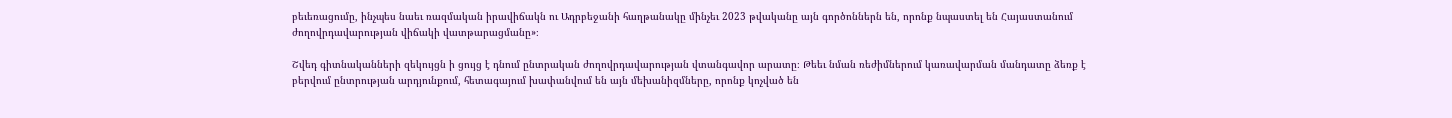բեւեռացումը, ինչպես նաեւ ռազմական իրավիճակն ու Ադրբեջանի հաղթանակը մինչեւ 2023 թվականը այն գործոններն են, որոնք նպաստել են Հայաստանում ժողովրդավարության վիճակի վատթարացմանը»։

Շվեդ գիտնականների զեկույցն ի ցույց է դնում ընտրական ժողովրդավարության վտանգավոր արատը։ Թեեւ նման ռեժիմներում կառավարման մանդատը ձեռք է բերվում ընտրության արդյունքում, հետագայում խափանվում են այն մեխանիզմները, որոնք կոչված են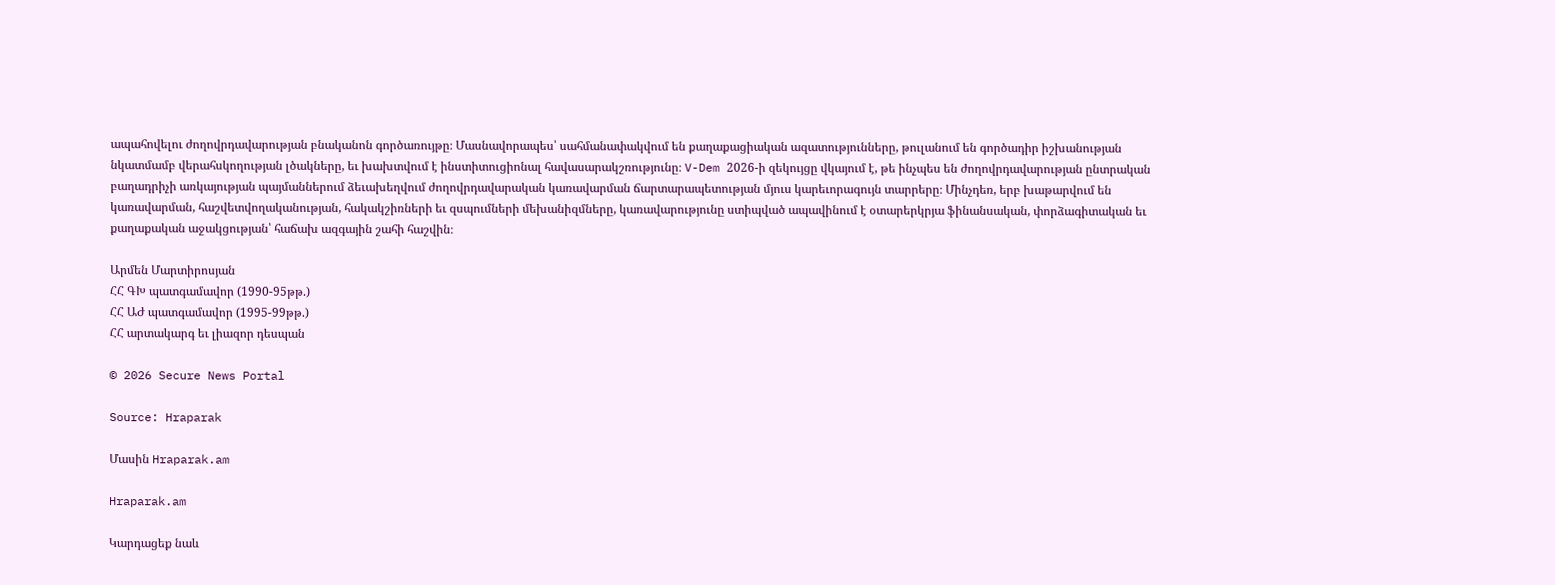ապահովելու ժողովրդավարության բնականոն գործառույթը։ Մասնավորապես՝ սահմանափակվում են քաղաքացիական ազատությունները, թուլանում են գործադիր իշխանության նկատմամբ վերահսկողության լծակները, եւ խախտվում է ինստիտուցիոնալ հավասարակշռությունը։ V-Dem 2026-ի զեկույցը վկայում է, թե ինչպես են ժողովրդավարության ընտրական բաղադրիչի առկայության պայմաններում ձեւախեղվում ժողովրդավարական կառավարման ճարտարապետության մյուս կարեւորագույն տարրերը։ Մինչդեռ, երբ խաթարվում են կառավարման, հաշվետվողականության, հակակշիռների եւ զսպումների մեխանիզմները, կառավարությունը ստիպված ապավինում է օտարերկրյա ֆինանսական, փորձագիտական եւ քաղաքական աջակցության՝ հաճախ ազգային շահի հաշվին։

Արմեն Մարտիրոսյան
ՀՀ ԳԽ պատգամավոր (1990-95թթ.)
ՀՀ ԱԺ պատգամավոր (1995-99թթ.)
ՀՀ արտակարգ եւ լիազոր դեսպան

© 2026 Secure News Portal

Source: Hraparak

Մասին Hraparak.am

Hraparak.am

Կարդացեք նաև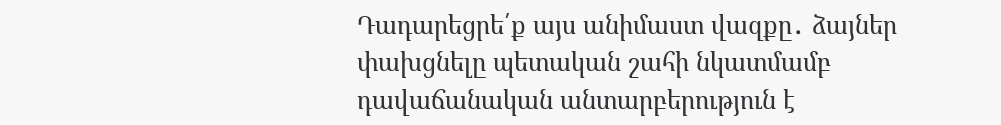Դադարեցրե՛ք այս անիմաստ վազքը․ ձայներ փախցնելը պետական շահի նկատմամբ դավաճանական անտարբերություն է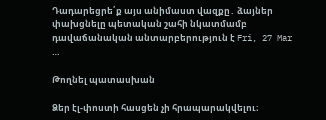Դադարեցրե՛ք այս անիմաստ վազքը․ ձայներ փախցնելը պետական շահի նկատմամբ դավաճանական անտարբերություն է Fri, 27 Mar …

Թողնել պատասխան

Ձեր էլ-փոստի հասցեն չի հրապարակվելու։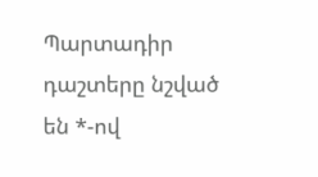Պարտադիր դաշտերը նշված են *-ով